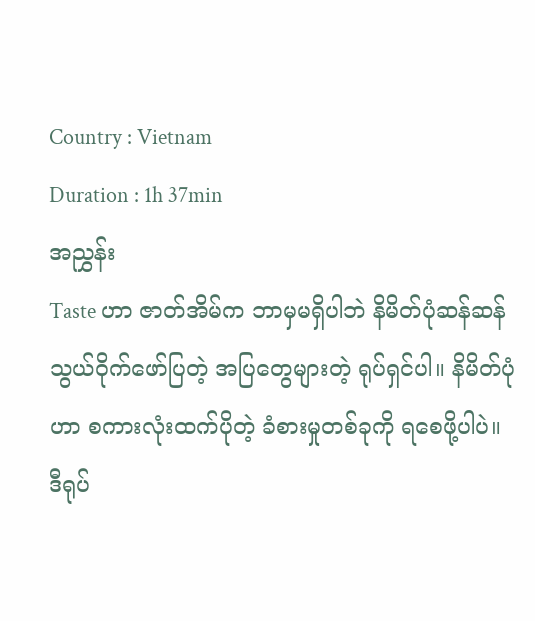Country : Vietnam
Duration : 1h 37min
အညွှန်း
Taste ဟာ ဇာတ်အိမ်က ဘာမှမရှိပါဘဲ နိမိတ်ပုံဆန်ဆန် သွယ်ဝိုက်ဖော်ပြတဲ့ အပြတွေများတဲ့ ရုပ်ရှင်ပါ။ နိမိတ်ပုံဟာ စကားလုံးထက်ပိုတဲ့ ခံစားမှုတစ်ခုကို ရစေဖို့ပါပဲ။ ဒီရုပ်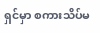ရှင်မှာ စကားသိပ်မ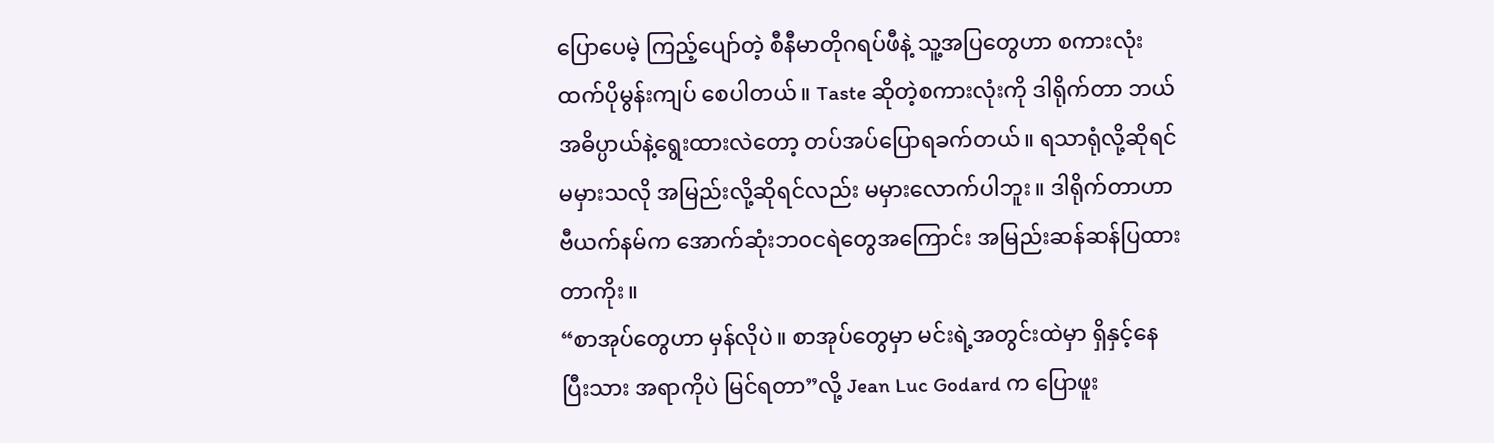ပြောပေမဲ့ ကြည့်ပျော်တဲ့ စီနီမာတိုဂရပ်ဖီနဲ့ သူ့အပြတွေဟာ စကားလုံးထက်ပိုမွန်းကျပ် စေပါတယ်။ Taste ဆိုတဲ့စကားလုံးကို ဒါရိုက်တာ ဘယ်အဓိပ္ပာယ်နဲ့ရွေးထားလဲတော့ တပ်အပ်ပြောရခက်တယ်။ ရသာရုံလို့ဆိုရင်မမှားသလို အမြည်းလို့ဆိုရင်လည်း မမှားလောက်ပါဘူး။ ဒါရိုက်တာဟာ ဗီယက်နမ်က အောက်ဆုံးဘ၀ငရဲတွေအကြောင်း အမြည်းဆန်ဆန်ပြထားတာကိုး။
“စာအုပ်တွေဟာ မှန်လိုပဲ။ စာအုပ်တွေမှာ မင်းရဲ့အတွင်းထဲမှာ ရှိနှင့်နေပြီးသား အရာကိုပဲ မြင်ရတာ”လို့ Jean Luc Godard က ပြောဖူး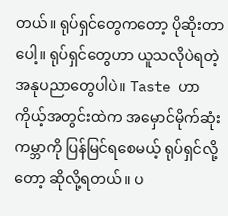တယ်။ ရုပ်ရှင်တွေကတော့ ပိုဆိုးတာပေါ့။ ရုပ်ရှင်တွေဟာ ယူသလိုပဲရတဲ့ အနုပညာတွေပါပဲ။ Taste ဟာ ကိုယ့်အတွင်းထဲက အမှောင်မိုက်ဆုံးကမ္ဘာကို ပြန်မြင်ရစေမယ့် ရုပ်ရှင်လို့တော့ ဆိုလို့ရတယ်။ ပ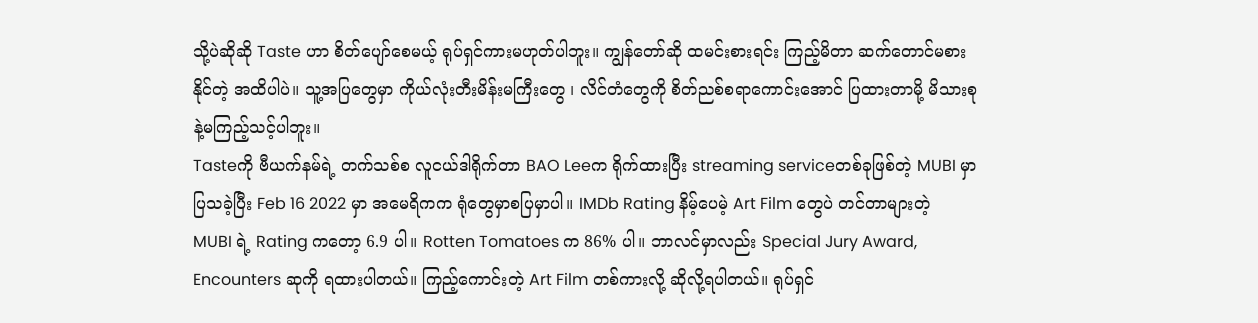သို့ပဲဆိုဆို Taste ဟာ စိတ်ပျော်စေမယ့် ရုပ်ရှင်ကားမဟုတ်ပါဘူး။ ကျွန်တော်ဆို ထမင်းစားရင်း ကြည့်မိတာ ဆက်တောင်မစားနိုင်တဲ့ အထိပါပဲ။ သူ့အပြတွေမှာ ကိုယ်လုံးတီးမိန်းမကြီးတွေ ၊ လိင်တံတွေကို စိတ်ညစ်စရာကောင်းအောင် ပြထားတာမို့ မိသားစုနဲ့မကြည့်သင့်ပါဘူး။
Tasteကို ဗီယက်နမ်ရဲ့ တက်သစ်စ လူငယ်ဒါရိုက်တာ BAO Leeက ရိုက်ထားပြီး streaming serviceတစ်ခုဖြစ်တဲ့ MUBI မှာ ပြသခဲ့ပြီး Feb 16 2022 မှာ အမေရိကက ရုံတွေမှာစပြမှာပါ။ IMDb Rating နိမ့်ပေမဲ့ Art Film တွေပဲ တင်တာများတဲ့ MUBI ရဲ့ Rating ကတော့ 6.9 ပါ။ Rotten Tomatoes က 86% ပါ။ ဘာလင်မှာလည်း Special Jury Award, Encounters ဆုကို ရထားပါတယ်။ ကြည့်ကောင်းတဲ့ Art Film တစ်ကားလို့ ဆိုလို့ရပါတယ်။ ရုပ်ရှင်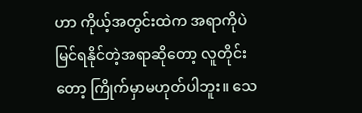ဟာ ကိုယ့်အတွင်းထဲက အရာကိုပဲ မြင်ရနိုင်တဲ့အရာဆိုတော့ လူတိုင်းတော့ ကြိုက်မှာမဟုတ်ပါဘူး။ သေ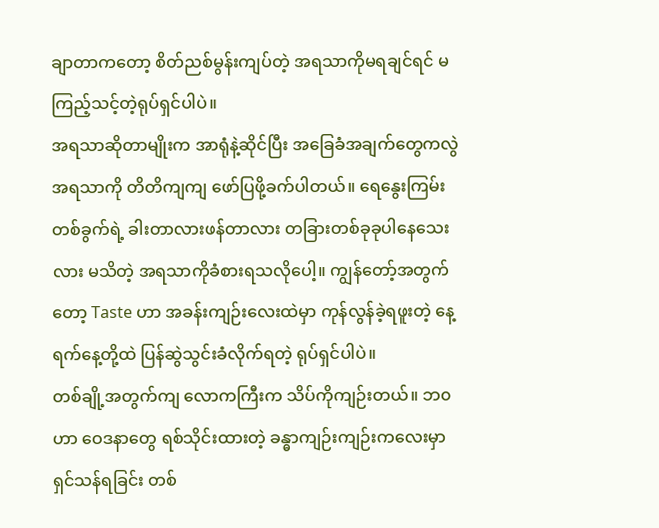ချာတာကတော့ စိတ်ညစ်မွန်းကျပ်တဲ့ အရသာကိုမရချင်ရင် မကြည့်သင့်တဲ့ရုပ်ရှင်ပါပဲ။
အရသာဆိုတာမျိုးက အာရုံနဲ့ဆိုင်ပြီး အခြေခံအချက်တွေကလွဲ အရသာကို တိတိကျကျ ဖော်ပြဖို့ခက်ပါတယ်။ ရေနွေးကြမ်းတစ်ခွက်ရဲ့ ခါးတာလားဖန်တာလား တခြားတစ်ခုခုပါနေသေးလား မသိတဲ့ အရသာကိုခံစားရသလိုပေါ့။ ကျွန်တော့်အတွက်တော့ Taste ဟာ အခန်းကျဉ်းလေးထဲမှာ ကုန်လွန်ခဲ့ရဖူးတဲ့ နေ့ရက်နေ့တို့ထဲ ပြန်ဆွဲသွင်းခံလိုက်ရတဲ့ ရုပ်ရှင်ပါပဲ။
တစ်ချို့အတွက်ကျ လောကကြီးက သိပ်ကိုကျဉ်းတယ်။ ဘ၀ဟာ ဝေဒနာတွေ ရစ်သိုင်းထားတဲ့ ခန္ဓာကျဉ်းကျဉ်းကလေးမှာ ရှင်သန်ရခြင်း တစ်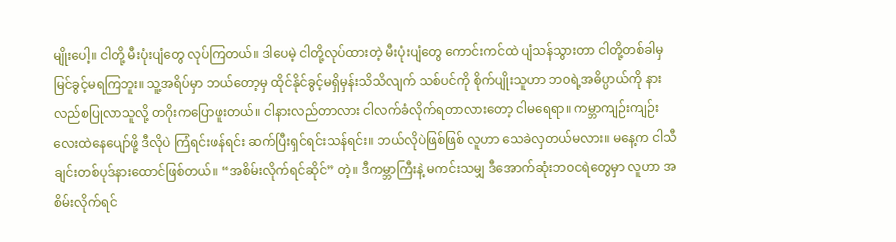မျိုးပေါ့။ ငါတို့ မီးပုံးပျံတွေ လုပ်ကြတယ်။ ဒါပေမဲ့ ငါတို့လုပ်ထားတဲ့ မီးပုံးပျံတွေ ကောင်းကင်ထဲ ပျံသန်သွားတာ ငါတို့တစ်ခါမှမြင်ခွင့်မရကြဘူး။ သူ့အရိပ်မှာ ဘယ်တော့မှ ထိုင်နိုင်ခွင့်မရှိမှန်းသိသိလျက် သစ်ပင်ကို စိုက်ပျိုးသူဟာ ဘ၀ရဲ့အဓိပ္ပာယ်ကို နားလည်စပြုလာသူလို့ တဂိုးကပြောဖူးတယ်။ ငါနားလည်တာလား ငါလက်ခံလိုက်ရတာလားတော့ ငါမရေရာ။ ကမ္ဘာကျဉ်းကျဉ်းလေးထဲနေပျော်ဖို့ ဒီလိုပဲ ကြံရင်းဖန်ရင်း ဆက်ပြီးရှင်ရင်းသန်ရင်း။ ဘယ်လိုပဲဖြစ်ဖြစ် လူဟာ သေခဲလှတယ်မလား။ မနေ့က ငါသီချင်းတစ်ပုဒ်နားထောင်ဖြစ်တယ်။ “အစိမ်းလိုက်ရင်ဆိုင်” တဲ့။ ဒီကမ္ဘာကြီးနဲ့ မကင်းသမျှ ဒီအောက်ဆုံးဘ၀ငရဲတွေမှာ လူဟာ အစိမ်းလိုက်ရင်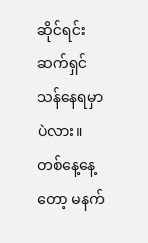ဆိုင်ရင်း ဆက်ရှင်သန်နေရမှာပဲလား။ တစ်နေ့နေ့တော့ မနက်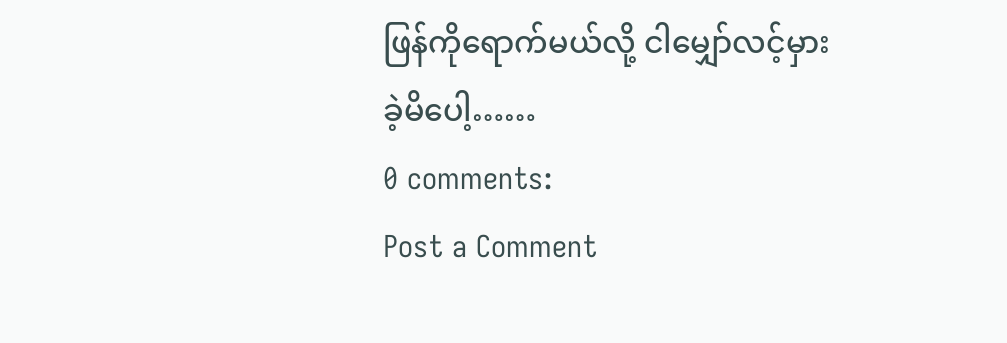ဖြန်ကိုရောက်မယ်လို့ ငါမျှော်လင့်မှားခဲ့မိပေါ့……
0 comments:
Post a Comment